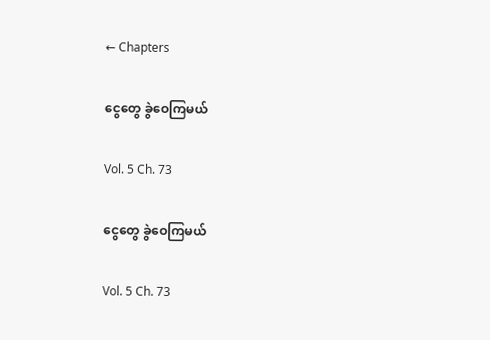← Chapters

ငွေတွေ ခွဲဝေကြမယ်

Vol. 5 Ch. 73

ငွေတွေ ခွဲဝေကြမယ်

Vol. 5 Ch. 73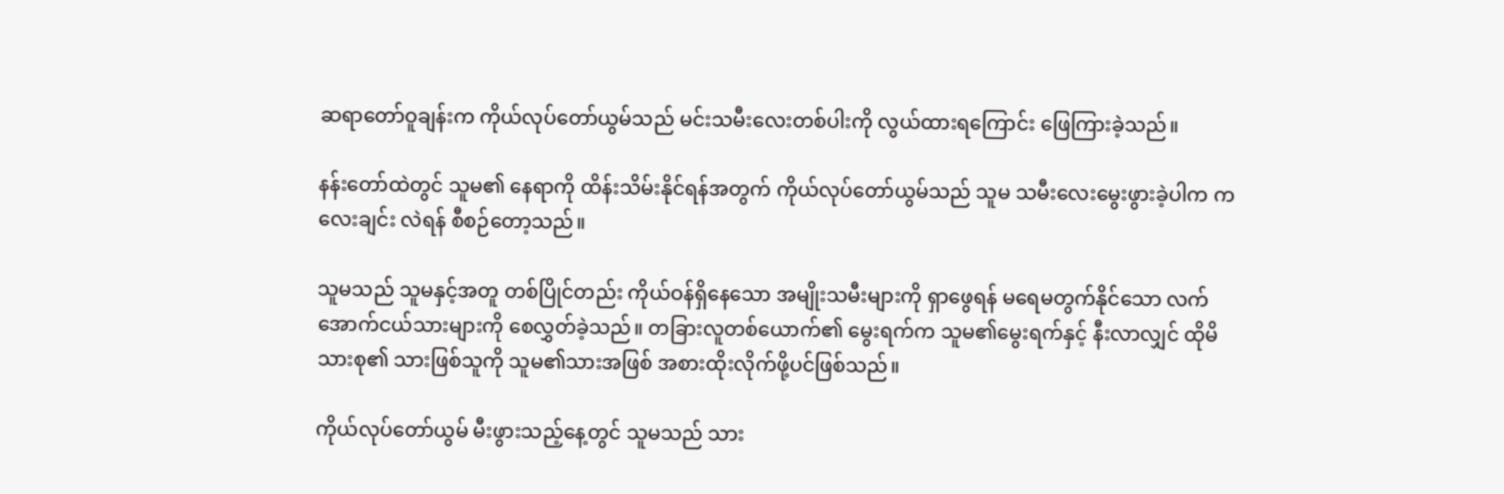ဆရာတော်ဝူချန်းက ကိုယ်လုပ်တော်ယွမ်သည် မင်းသမီးလေးတစ်ပါးကို လွယ်ထားရကြောင်း ဖြေကြားခဲ့သည်။

နန်းတော်ထဲတွင် သူမ၏ နေရာကို ထိန်းသိမ်းနိုင်ရန်အတွက် ကိုယ်လုပ်တော်ယွမ်သည် သူမ သမီးလေးမွေးဖွားခဲ့ပါက ကလေးချင်း လဲရန် စီစဉ်တော့သည်။

သူမသည် သူမနှင့်အတူ တစ်ပြိုင်တည်း ကိုယ်ဝန်ရှိနေသော အမျိုးသမီးများကို ရှာဖွေရန် မရေမတွက်နိုင်သော လက်အောက်ငယ်သားများကို စေလွှတ်ခဲ့သည်။ တခြားလူတစ်ယောက်၏ မွေးရက်က သူမ၏‌မွေးရက်နှင့် နီးလာလျှင် ထိုမိသားစု၏ သားဖြစ်သူကို သူမ၏သားအဖြစ် အစားထိုးလိုက်ဖို့ပင်ဖြစ်သည်။

ကိုယ်လုပ်တော်ယွမ် မီးဖွားသည့်နေ့တွင် သူမသည် သား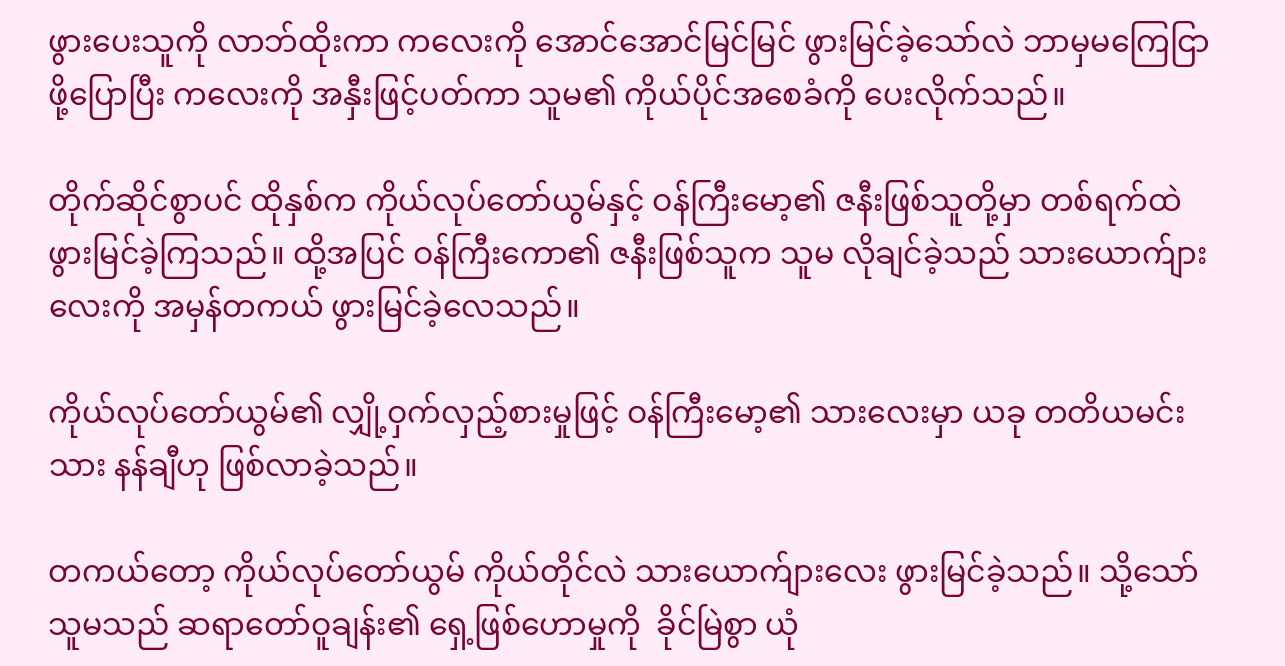ဖွားပေးသူကို လာဘ်ထိုးကာ ကလေးကို အောင်အောင်မြင်မြင် ဖွားမြင်ခဲ့သော်လဲ ဘာမှမကြေငြာဖို့ပြောပြီး ကလေးကို အနှီးဖြင့်ပတ်ကာ သူမ၏ ကိုယ်ပိုင်အစေခံကို ပေးလိုက်သည်။

တိုက်ဆိုင်စွာပင် ထိုနှစ်က ကိုယ်လုပ်တော်ယွမ်နှင့် ဝန်ကြီးမော့၏ ဇနီးဖြစ်သူတို့မှာ တစ်ရက်ထဲ ဖွားမြင်ခဲ့ကြသည်။ ထို့အပြင် ဝန်ကြီးကော၏ ဇနီးဖြစ်သူက သူမ လိုချင်ခဲ့သည် သားယောက်ျားလေးကို အမှန်တကယ် ဖွားမြင်ခဲ့လေသည်။

ကိုယ်‌လုပ်တော်ယွမ်၏ လျှို့ဝှက်လှည့်စားမှုဖြင့် ဝန်ကြီးမော့၏ သားလေးမှာ ယခု တတိယမင်းသား နန်ချီဟု ဖြစ်လာခဲ့သည်။

တကယ်တော့ ကိုယ်လုပ်တော်ယွမ် ကိုယ်တိုင်လဲ သားယောက်ျားလေး ဖွားမြင်ခဲ့သည်။ သို့သော် သူမသည် ဆရာတော်ဝူချန်း၏ ရှေ့ဖြစ်ဟောမှုကို  ခိုင်မြဲစွာ ယုံ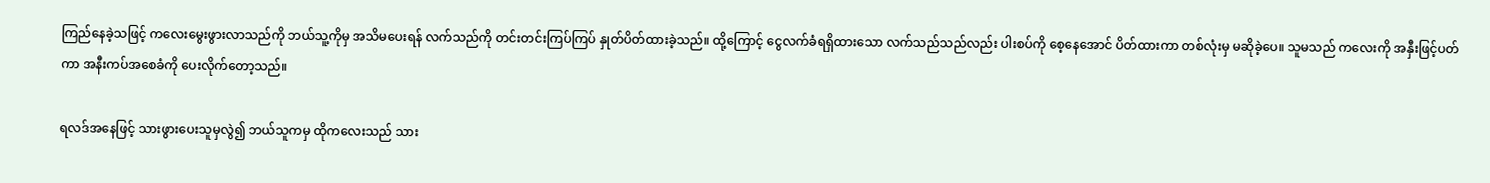ကြည်နေခဲ့သဖြင့် ကလေးမွေးဖွားလာသည်ကို ဘယ်သူ့ကိုမှ အသိမပေးရန် လက်သည်ကို တင်းတင်းကြပ်ကြပ် နှုတ်ပိတ်ထားခဲ့သည်။ ထို့ကြောင့် ငွေလက်ခံရရှိထားသော လက်သည်သည်လည်း ပါးစပ်ကို စေ့နေအောင် ပိတ်ထားကာ တစ်လုံးမှ မဆိုခဲ့ပေ။ သူမသည် ကလေးကို အနှီးဖြင့်ပတ်ကာ အနီးကပ်အစေခံကို ပေးလိုက်တော့သည်။

ရလဒ်အနေဖြင့် သားဖွားပေးသူမှလွဲ၍ ဘယ်သူကမှ ထိုကလေးသည် သား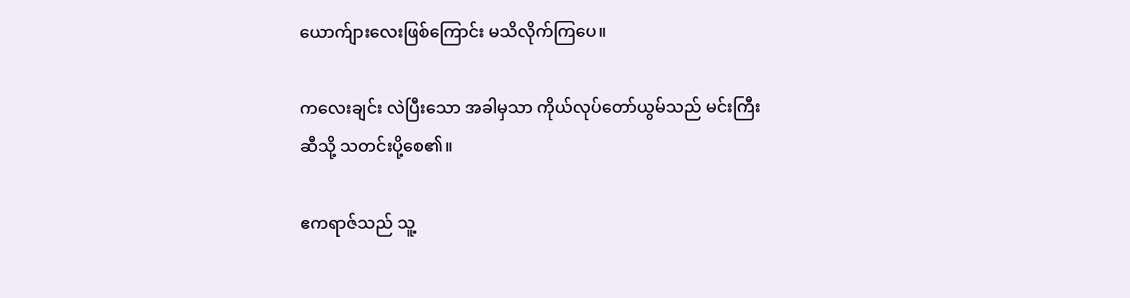ယောက်ျားလေးဖြစ်ကြောင်း မသိလိုက်ကြပေ။

ကလေးချင်း လဲပြီးသော အခါမှသာ ကိုယ်လုပ်တော်ယွမ်သည် မင်းကြီးဆီသို့ သတင်းပို့စေ၏။

ဧကရာဇ်သည် သူ့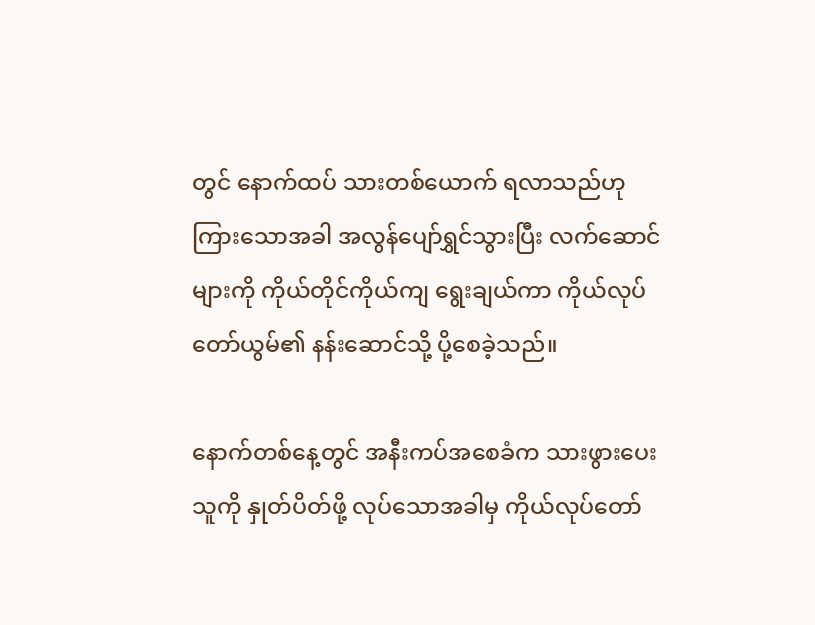တွင် နောက်ထပ် သားတစ်ယောက် ရလာသည်ဟု ကြားသောအခါ အလွန်ပျော်ရွှင်သွားပြီး လက်ဆောင်များကို ကိုယ်တိုင်ကိုယ်ကျ ရွေးချယ်ကာ ကိုယ်လုပ်တော်ယွမ်၏ နန်းဆောင်သို့ ပို့စေခဲ့သည်။

နောက်တစ်နေ့တွင် အနီးကပ်အစေခံက သားဖွားပေးသူကို နှုတ်ပိတ်ဖို့ လုပ်သောအခါမှ ကိုယ်လုပ်တော်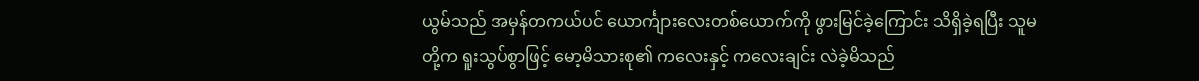ယွမ်သည် အမှန်တကယ်ပင် ယောင်္ကျားလေးတစ်ယောက်ကို ဖွားမြင်ခဲ့ကြောင်း သိရှိခဲ့ရပြီး သူမတို့က ရူးသွပ်စွာဖြင့် မော့မိသားစု၏ ကလေးနှင့် ကလေးချင်း လဲခဲ့မိသည်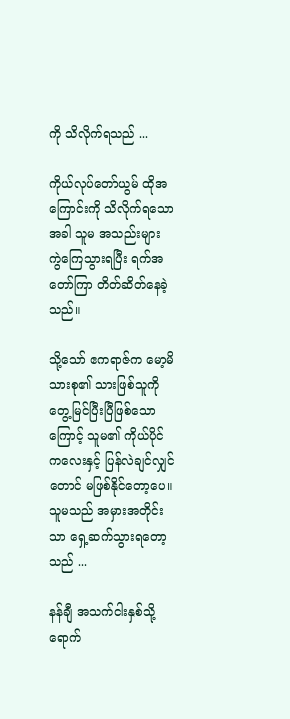ကို သိလိုက်ရသည် ...

ကိုယ်လုပ်တော်ယွမ် ထိုအကြောင်းကို သိလိုက်ရသောအခါ သူမ အသည်းများ ကွဲကြေသွားရပြီး ရက်အတော်ကြာ တိတ်ဆိတ်နေခဲ့သည်။

သို့သော် ဧကရာဇ်က မော့မိသားစု၏ သားဖြစ်သူကို တွေ့မြင်ပြီးပြီဖြစ်သောကြောင့် သူမ၏ ကိုယ်ပိုင်ကလေးနှင့် ပြန်လဲချင်လျှင်တောင် မဖြစ်နိုင်တော့ပေ။ သူမသည် အမှားအတိုင်းသာ ရှေ့ဆက်သွားရတော့သည် ...

နန်ချီ အသက်ငါးနှစ်သို့ ရောက်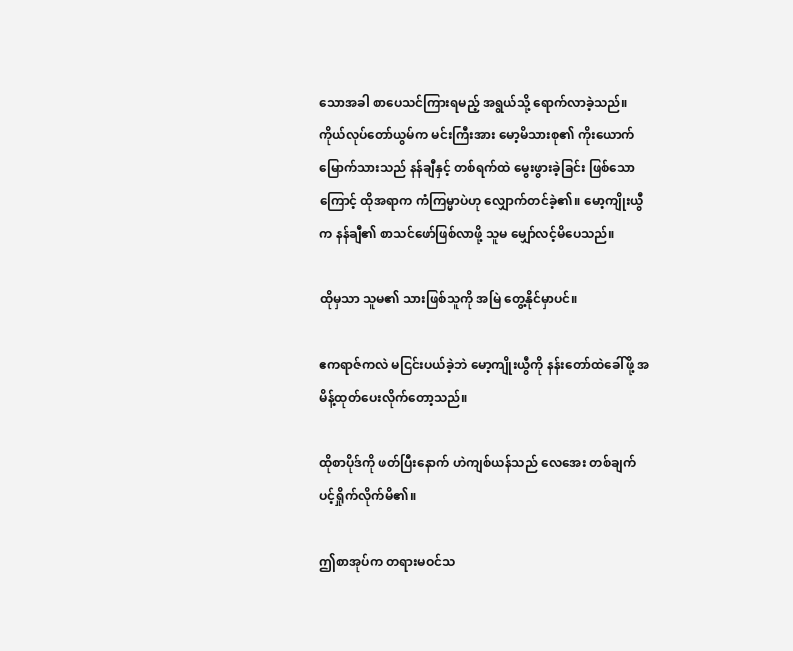သောအခါ စာပေသင်ကြားရမည့် အရွယ်သို့ ရောက်လာခဲ့သည်။ ကိုယ်လုပ်တော်ယွမ်က မင်းကြီးအား မော့မိသားစု၏ ကိုးယောက်မြောက်သားသည် နန်ချီနှင့် တစ်ရက်ထဲ မွေးဖွားခဲ့ခြင်း ဖြစ်သောကြောင့် ထိုအရာက ကံကြမ္မာပဲဟု လျှောက်တင်ခဲ့၏။ မော့ကျိုးယွီက နန်ချီ၏ စာသင်ဖော်ဖြစ်လာဖို့ သူမ မျှော်လင့်မိပေသည်။

ထိုမှသာ သူမ၏ သားဖြစ်သူကို အမြဲ တွေ့နိုင်မှာပင်။

ဧကရာဇ်ကလဲ မငြင်းပယ်ခဲ့ဘဲ မော့ကျိုးယွီကို နန်းတော်ထဲခေါ်ဖို့ အမိန့်ထုတ်ပေးလိုက်တော့သည်။

ထိုစာပိုဒ်ကို ဖတ်ပြီးနောက် ဟဲကျစ်ယန်သည် လေအေး တစ်ချက် ပင့်ရှိုက်လိုက်မိ၏။

ဤစာအုပ်က တရားမဝင်သ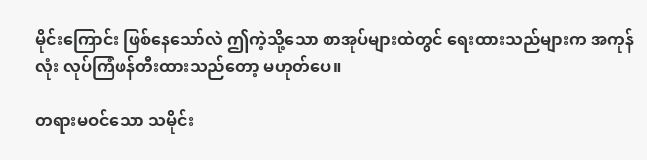မိုင်းကြောင်း ဖြစ်နေသော်လဲ ဤကဲ့သို့သော စာအုပ်များထဲတွင် ရေးထားသည်များက အကုန်လုံး လုပ်ကြံဖန်တီးထားသည်တော့ မဟုတ်ပေ။

တရားမဝင်သော သမိုင်း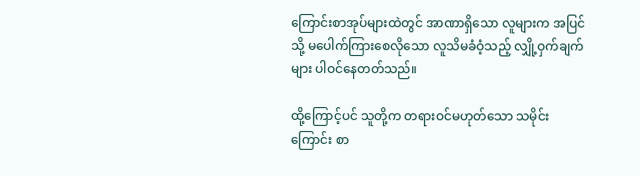ကြောင်းစာအုပ်များထဲတွင် အာဏာရှိသော လူများက အပြင်သို့ မပေါက်ကြားစေလိုသော လူသိမခံဝံ့သည့် လျှို့ဝှက်ချက်များ ပါဝင်နေတတ်သည်။

ထို့ကြောင့်ပင် သူတို့က တရားဝင်မဟုတ်သော သမိုင်းကြောင်း စာ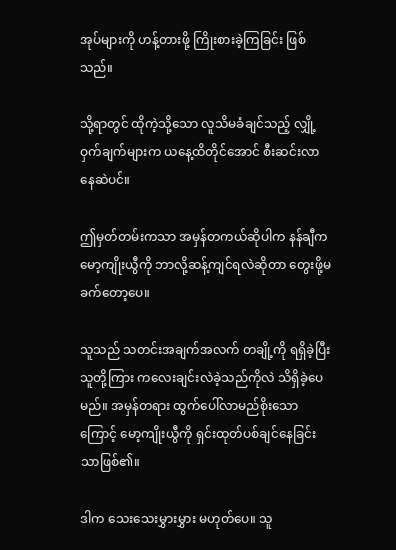အုပ်များကို ဟန့်တားဖို့ ကြိုးစားခဲ့ကြခြင်း ဖြစ်သည်။

သို့ရာတွင် ထိုကဲ့သို့သော လူသိမခံချင်သည့် လျှို့ဝှက်ချက်များက ယနေ့ထိတိုင်အောင် စီးဆင်းလာနေဆဲပင်။

ဤမှတ်တမ်းကသာ အမှန်တကယ်ဆိုပါက နန်ချီက မော့ကျိုးယွီကို ဘာလို့ဆန့်ကျင်ရလဲဆိုတာ တွေးဖို့မခက်တော့ပေ။

သူသည် သတင်းအချက်အလက် တချို့ကို ရရှိခဲ့ပြီး သူတို့ကြား ကလေးချင်းလဲခဲ့သည်ကိုလဲ သိရှိခဲ့ပေမည်။ အမှန်တရား ထွက်ပေါ်လာမည်စိုးသောကြောင့် မော့ကျိုးယွီကို ရှင်းထုတ်ပစ်ချင်နေခြင်းသာဖြစ်၏။

ဒါက သေးသေးမွှားမွှား မဟုတ်ပေ။ သူ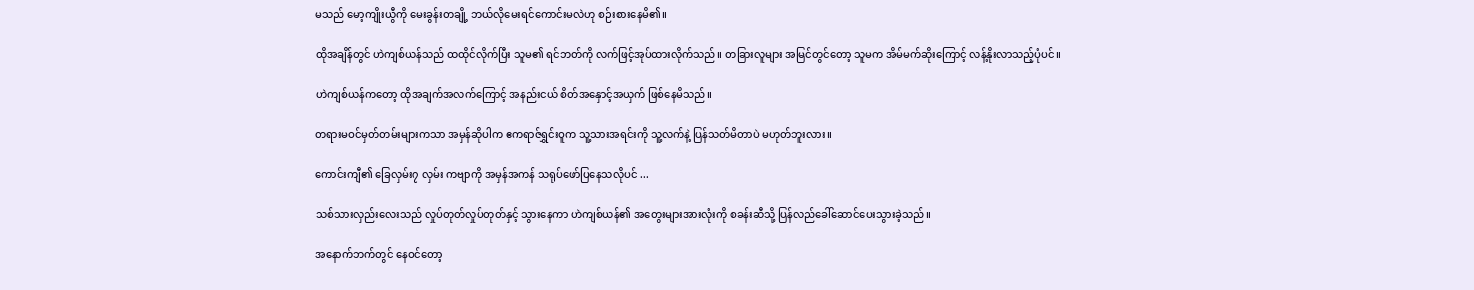မသည် မော့ကျိုးယွီကို မေးခွန်းတချို့ ဘယ်လိုမေးရင်ကောင်းမလဲဟု စဉ်းစားနေမိ၏။

ထိုအချိန်တွင် ဟဲကျစ်ယန်သည် ထထိုင်လိုက်ပြီး သူမ၏ ရင်ဘတ်ကို လက်ဖြင့်အုပ်ထားလိုက်သည်။ တခြားလူများ အမြင်တွင်တော့ သူမက အိမ်မက်ဆိုးကြောင့် လန့်နိုးလာသည့်ပုံပင်။

ဟဲကျစ်ယန်ကတော့ ထိုအချက်အလက်ကြောင့် အနည်းငယ် စိတ်အနှောင့်အယှက် ဖြစ်နေမိသည်။

တရားမဝင်မှတ်တမ်းများကသာ အမှန်ဆိုပါက ဧကရာဇ်ရွှင်းဝူက သူ့သားအရင်းကို သူ့လက်နဲ့ ပြန်သတ်မိတာပဲ မဟုတ်ဘူးလား။

ကောင်းကျီ၏ ခြေလှမ်း၇ လှမ်း ကဗျာကို အမှန်အကန် သရုပ်ဖော်ပြနေသလိုပင် ...

သစ်သားလှည်းလေးသည် လှုပ်တုတ်လှုပ်တုတ်နှင့် သွားနေကာ ဟဲကျစ်ယန်၏ အတွေးများအားလုံးကို စခန်းဆီသို့ ပြန်လည်ခေါ်ဆောင်ပေးသွားခဲ့သည်။

အနောက်ဘက်တွင် နေဝင်တော့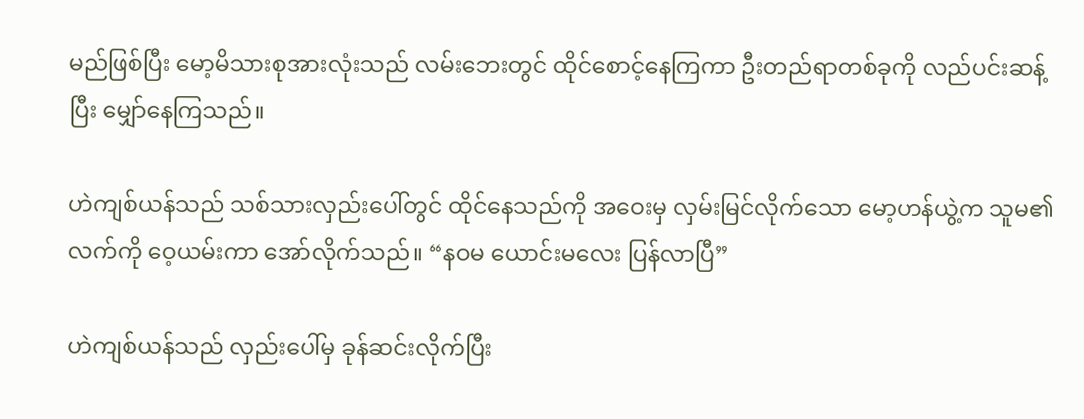မည်ဖြစ်ပြီး မော့မိသားစုအားလုံးသည် လမ်းဘေးတွင် ထိုင်စောင့်နေကြကာ ဦးတည်ရာတစ်ခုကို လည်ပင်းဆန့်ပြီး မျှော်နေကြသည်။

ဟဲကျစ်ယန်သည် သစ်သားလှည်းပေါ်တွင် ထိုင်နေသည်ကို အဝေးမှ လှမ်းမြင်လိုက်သော မော့ဟန်ယွဲ့က သူမ၏ လက်ကို ဝေ့ယမ်းကာ အော်လိုက်သည်။ “နဝမ ယောင်းမလေး ပြန်လာပြီ”

ဟဲကျစ်ယန်သည် လှည်းပေါ်မှ ခုန်ဆင်းလိုက်ပြီး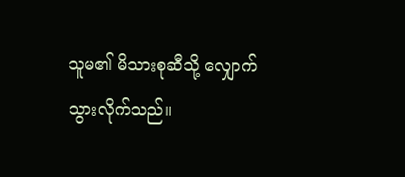သူမ၏ မိသားစုဆီသို့ လျှောက်သွားလိုက်သည်။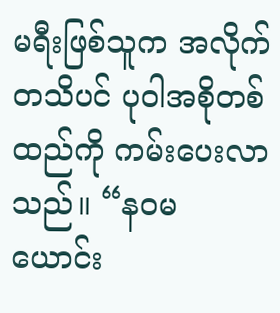မရီးဖြစ်သူက အလိုက်တသိပင် ပုဝါအစိုတစ်ထည်ကို ကမ်းပေးလာသည်။ “နဝမ ယောင်း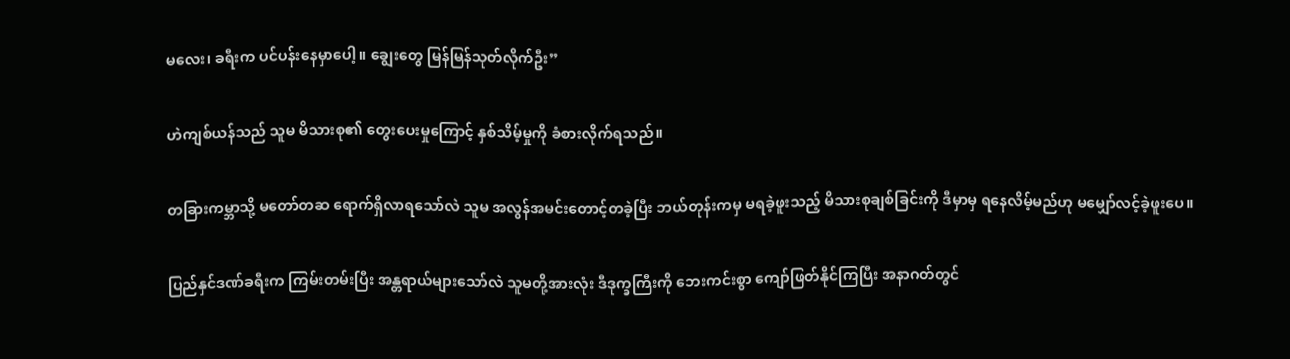မလေး၊ ခရီးက ပင်ပန်းနေမှာပေါ့။ ချွေးတွေ မြန်မြန်သုတ်လိုက်ဦး”

ဟဲကျစ်ယန်သည် သူမ မိသားစု၏ တွေးပေးမှုကြောင့် နှစ်သိမ့်မှုကို ခံစားလိုက်ရသည်။

တခြားကမ္ဘာသို့ မတော်တဆ ရောက်ရှိလာရသော်လဲ သူမ အလွန်အမင်းတောင့်တခဲ့ပြီး ဘယ်တုန်းကမှ မရခဲ့ဖူးသည့် မိသားစုချစ်ခြင်းကို ဒီမှာမှ ရနေလိမ့်မည်ဟု မမျှော်လင့်ခဲ့ဖူးပေ။

ပြည်နှင်ဒဏ်ခရီးက ကြမ်းတမ်းပြီး အန္တရာယ်များသော်လဲ သူမတို့အားလုံး ဒီဒုက္ခကြီးကို ဘေးကင်းစွာ ကျော်ဖြတ်နိုင်ကြပြီး အနာဂတ်တွင်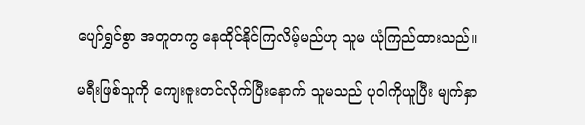ပျော်ရွှင်စွာ အတူတကွ နေထိုင်နိုင်ကြလိမ့်မည်ဟု သူမ ယုံကြည်ထားသည်။

မရီးဖြစ်သူကို ကျေးဇူးတင်လိုက်ပြီးနောက် သူမသည် ပုဝါကိုယူပြီး မျက်နှာ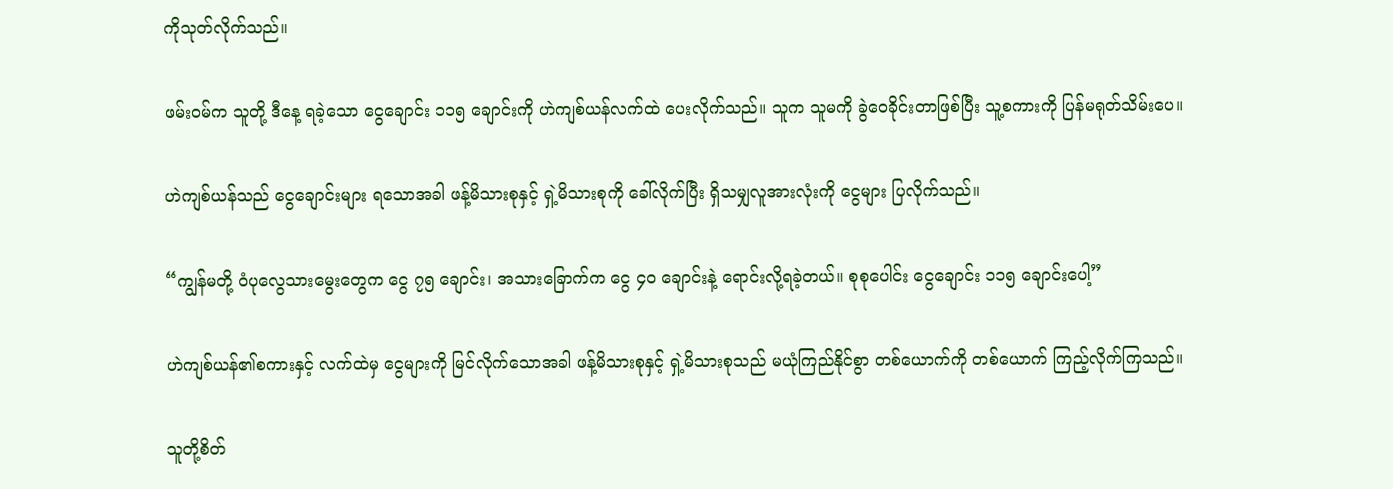ကိုသုတ်လိုက်သည်။

ဖမ်းဝမ်က သူတို့ ဒီနေ့ ရခဲ့သော ငွေချောင်း ၁၁၅ ချောင်းကို ဟဲကျစ်ယန်လက်ထဲ ပေးလိုက်သည်။ သူက သူမကို ခွဲဝေခိုင်းတာဖြစ်ပြီး သူ့စကားကို ပြန်မရုတ်သိမ်းပေ။

ဟဲကျစ်ယန်သည် ငွေချောင်းများ ရသောအခါ ဖန့်မိသားစုနှင့် ရှဲ့မိသားစုကို ခေါ်လိုက်ပြီး ရှိသမျှလူအားလုံးကို ငွေများ ပြလိုက်သည်။

“ကျွန်မတို့ ဝံပုလွေသားမွေးတွေက ငွေ ၇၅ ချောင်း၊ အသားခြောက်က ငွေ ၄၀ ချောင်းနဲ့ ရောင်းလို့ရခဲ့တယ်။ စုစုပေါင်း ငွေချောင်း ၁၁၅ ချောင်းပေါ့”

ဟဲကျစ်ယန်၏စကားနှင့် လက်ထဲမှ ငွေများကို မြင်လိုက်သောအခါ ဖန့်မိသားစုနှင့် ရှဲ့မိသားစုသည် မယုံကြည်နိုင်စွာ တစ်ယောက်ကို တစ်ယောက် ကြည့်လိုက်ကြသည်။

သူတို့စိတ်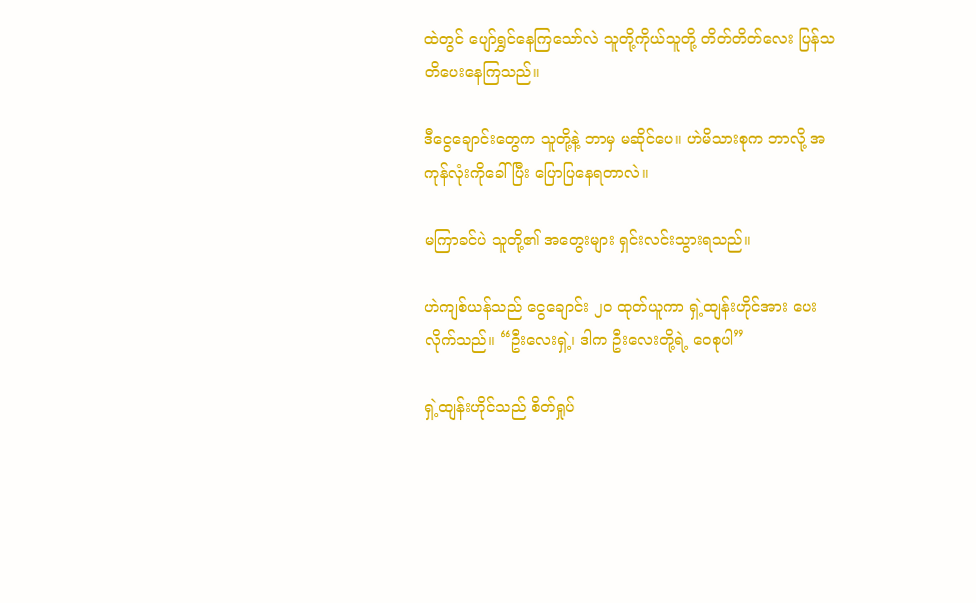ထဲတွင် ပျော်ရွှင်နေကြသော်လဲ သူတို့ကိုယ်သူတို့ တိတ်တိတ်လေး ပြန်သတိပေးနေကြသည်။

ဒီငွေချောင်းတွေက သူတို့နဲ့ ဘာမှ မဆိုင်ပေ။ ဟဲမိသားစုက ဘာလို့ အကုန်လုံးကိုခေါ်ပြီး ပြောပြနေရတာလဲ။

မကြာခင်ပဲ သူတို့၏ အတွေးများ ရှင်းလင်းသွားရသည်။

ဟဲကျစ်ယန်သည် ငွေချောင်း ၂၀ ထုတ်ယူကာ ရှဲ့ထျန်းဟိုင်အား ပေးလိုက်သည်။ “ဦးလေးရှဲ့၊ ဒါက ဦးလေးတို့ရဲ့ ဝေစုပါ”

ရှဲ့ထျန်းဟိုင်သည် စိတ်ရှုပ်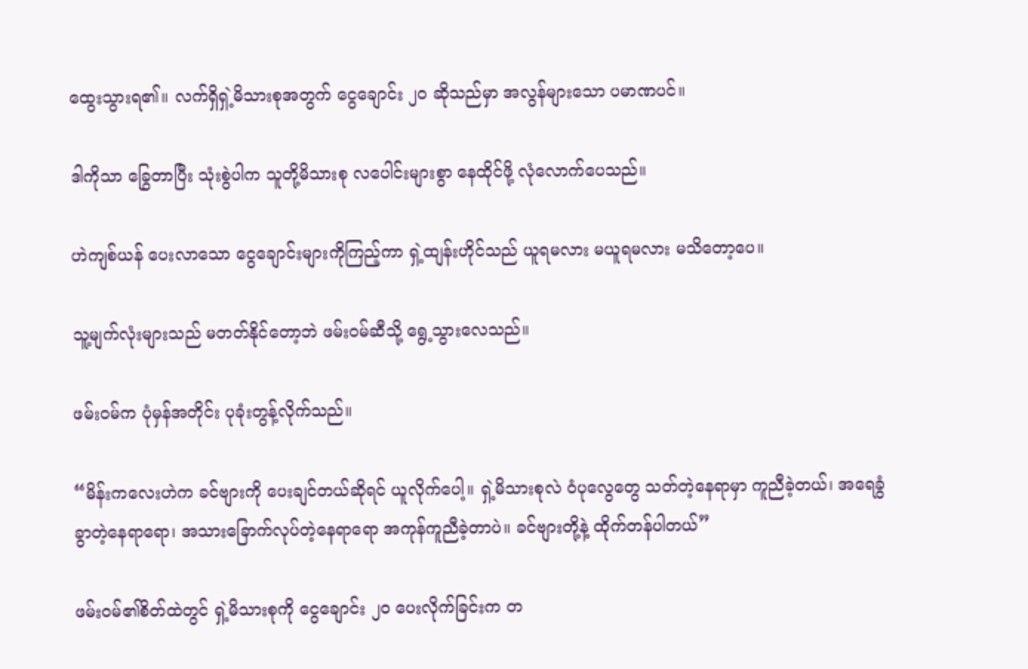ထွေးသွားရ၏။ လက်ရှိရှဲ့မိသားစုအတွက် ငွေချောင်း ၂၀ ဆိုသည်မှာ အလွန်များသော ပမာဏပင်။

ဒါကိုသာ ခြွေတာပြီး သုံးစွဲပါက သူတို့မိသားစု လပေါင်းများစွာ နေထိုင်ဖို့ လုံလောက်ပေသည်။

ဟဲကျစ်ယန် ပေးလာသော ငွေချောင်းများကိုကြည့်ကာ ရှဲ့ထျန်းဟိုင်သည် ယူရမလား မယူရမလား မသိတော့ပေ။

သူ့မျက်လုံးများသည် မတတ်နိုင်တော့ဘဲ ဖမ်းဝမ်ဆီသို့ ရွေ့သွားလေသည်။

ဖမ်းဝမ်က ပုံမှန်အတိုင်း ပုခုံးတွန့်လိုက်သည်။

“မိန်းကလေးဟဲက ခင်ဗျားကို ပေးချင်တယ်ဆိုရင် ယူလိုက်ပေါ့။ ရှဲ့မိသားစုလဲ ဝံပုလွေတွေ သတ်တဲ့နေရာမှာ ကူညီခဲ့တယ်၊ အရေခွံခွာတဲ့နေရာရော၊ အသားခြောက်လုပ်တဲ့နေရာရော အကုန်ကူညီခဲ့တာပဲ။ ခင်ဗျားတို့နဲ့ ထိုက်တန်ပါတယ်”

ဖမ်းဝမ်၏စိတ်ထဲတွင် ရှဲ့မိသားစုကို ငွေချောင်း ၂၀ ပေးလိုက်ခြင်းက တ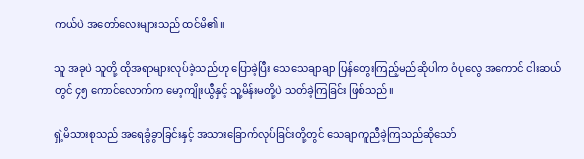ကယ်ပဲ အတော်လေးများသည် ထင်မိ၏။

သူ အခုပဲ သူတို့ ထိုအရာများလုပ်ခဲ့သည်ဟု ပြောခဲ့ပြီး သေသေချာချာ ပြန်တွေးကြည့်မည်ဆိုပါက ဝံပုလွေ အကောင် ငါးဆယ်တွင် ၄၅ ကောင်လောက်က မော့ကျိုးယွီနှင့် သူ့မိန်းမတို့ပဲ သတ်ခဲ့ကြခြင်း ဖြစ်သည်။

ရှဲ့မိသားစုသည် အရေခွံခွာခြင်းနှင့် အသားခြောက်လုပ်ခြင်းတို့တွင် သေချာကူညီခဲ့ကြသည်ဆိုသော်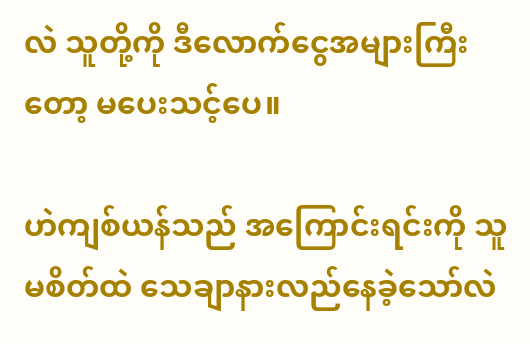လဲ သူတို့ကို ဒီလောက်ငွေအများကြီးတော့ မပေးသင့်ပေ။

ဟဲကျစ်ယန်သည် အကြောင်းရင်းကို သူမစိတ်ထဲ သေချာနားလည်နေခဲ့သော်လဲ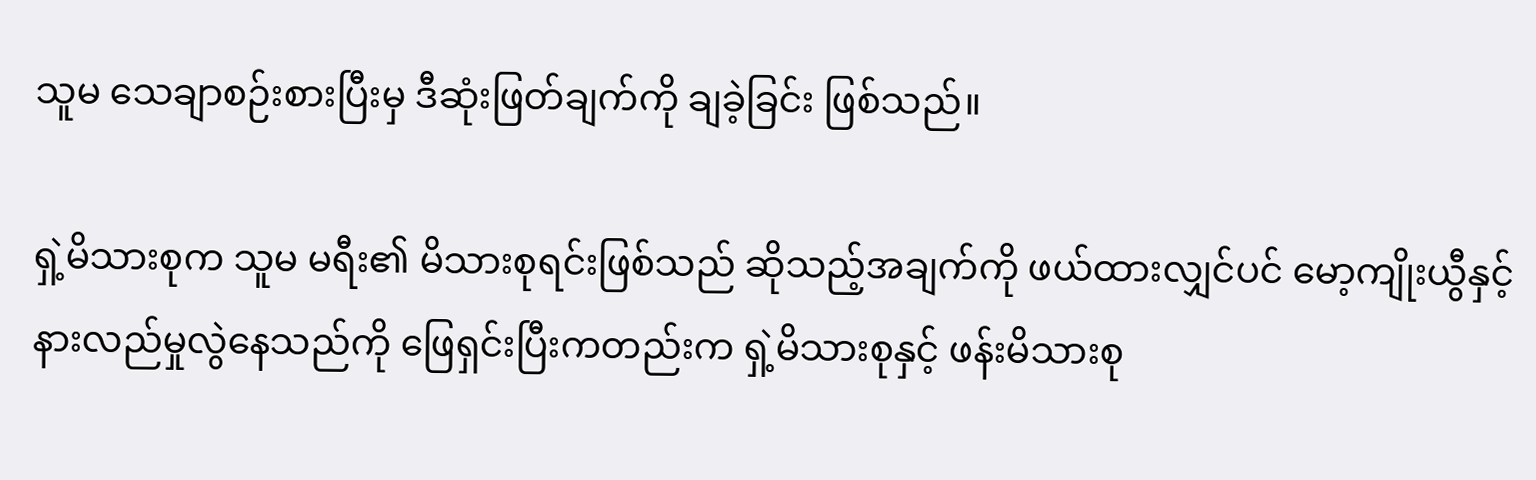သူမ သေချာစဉ်းစားပြီးမှ ဒီဆုံးဖြတ်ချက်ကို ချခဲ့ခြင်း ဖြစ်သည်။

ရှဲ့မိသားစုက သူမ မရီး၏ မိသားစုရင်းဖြစ်သည် ဆိုသည့်အချက်ကို ဖယ်ထားလျှင်ပင် မော့ကျိုးယွီနှင့် နားလည်မှုလွဲနေသည်ကို ဖြေရှင်းပြီးကတည်းက ရှဲ့မိသားစုနှင့် ဖန်းမိသားစု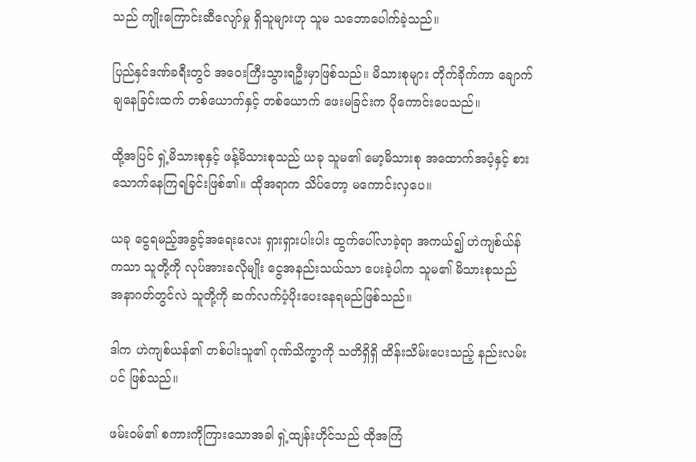သည် ကျိုးကြောင်းဆီလျော်မှု ရှိသူများဟု သူမ သဘောပေါက်ခဲ့သည်။

ပြည်နှင်ဒဏ်ခရီးတွင် အဝေးကြီးသွားရဦးမှာဖြစ်သည်။ မိသားစုများ တိုက်ခိုက်ကာ ချောက်ချနေခြင်းထက် တစ်ယောက်နှင့် တစ်ယောက် ဖေးမခြင်းက ပိုကောင်းပေသည်။

ထို့အပြင် ရှဲ့မိသားစုနှင့် ဖန့်မိသားစုသည် ယခု သူမ၏ မော့မိသားစု အထောက်အပံ့နှင့် စားသောက်နေကြရခြင်းဖြစ်၏။ ထိုအရာက သိပ်တော့ မကောင်းလှပေ။

ယခု ငွေရမည့်အခွင့်အရေးလေး ရှားရှားပါးပါး ထွက်ပေါ်လာခဲ့ရာ အကယ်၍ ဟဲကျစ်ယ်န်ကသာ သူတို့ကို လုပ်အားခလိုမျိုး ငွေအနည်းသယ်သာ ပေးခဲ့ပါက သူမ၏ မိသားစုသည် အနာဂတ်တွင်လဲ သူတို့ကို ဆက်လက်ပံ့ပိုးပေးနေရမည်ဖြစ်သည်။

ဒါက ဟဲကျစ်ယန်၏ တစ်ပါးသူ၏ ဂုဏ်သိက္ခာကို သတိရှိရှိ ထိန်းသိမ်းပေးသည့် နည်းလမ်းပင် ဖြစ်သည်။

ဖမ်းဝမ်၏ စကားကိုကြားသောအခါ ရှဲ့ထျန်းဟိုင်သည် ထိုအကြံ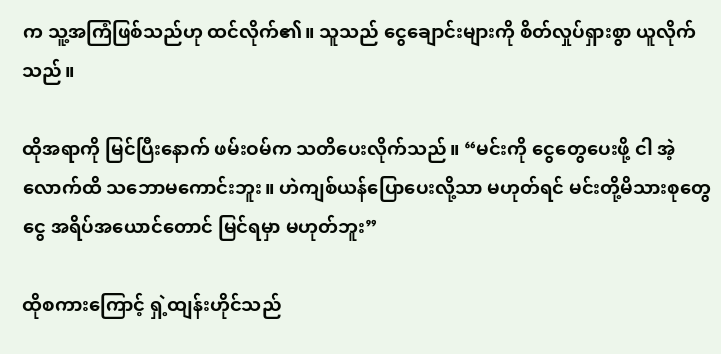က သူ့အကြံဖြစ်သည်ဟု ထင်လိုက်၏။ သူသည် ငွေချောင်းများကို စိတ်လှုပ်ရှားစွာ ယူလိုက်သည်။

ထိုအရာကို မြင်ပြီးနောက် ဖမ်းဝမ်က သတိပေးလိုက်သည်။ “မင်းကို ငွေတွေပေးဖို့ ငါ အဲ့လောက်ထိ သဘောမကောင်းဘူး။ ဟဲကျစ်ယန်ပြောပေးလို့သာ မဟုတ်ရင် မင်းတို့မိသားစုတွေ ငွေ အရိပ်အယောင်တောင် မြင်ရမှာ မဟုတ်ဘူး”

ထိုစကားကြောင့် ရှဲ့ထျန်းဟိုင်သည်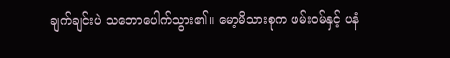ချက်ချင်းပဲ သဘောပေါက်သွား၏။ မော့မိသားစုက ဖမ်းဝမ်နှင့် ပနံ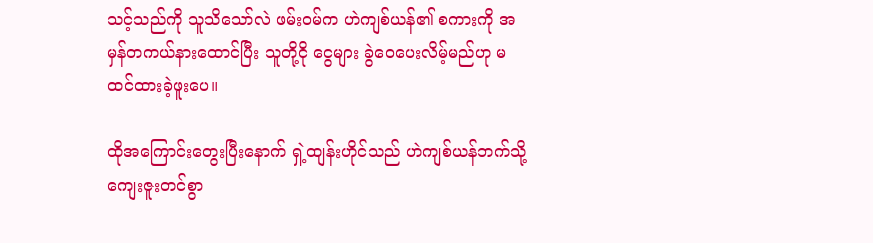သင့်သည်ကို သူသိသော်လဲ ဖမ်းဝမ်က ဟဲကျစ်ယန်၏ စကားကို အမှန်တကယ်နားထောင်ပြီး သူတို့ငို ငွေများ ခွဲဝေပေးလိမ့်မည်ဟု မထင်ထားခဲ့ဖူးပေ။

ထိုအကြောင်းတွေးပြီးနောက် ရှဲ့ထျန်းဟိုင်သည် ဟဲကျစ်ယန်ဘက်သို့ ကျေးဇူးတင်စွာ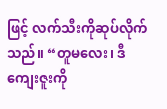ဖြင့် လက်သီးကိုဆုပ်လိုက်သည်။ “တူမလေး၊ ဒီကျေးဇူးကို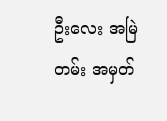ဦးလေး အမြဲတမ်း အမှတ်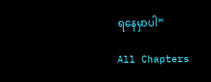ရနေမှာပါ”

All Chapters